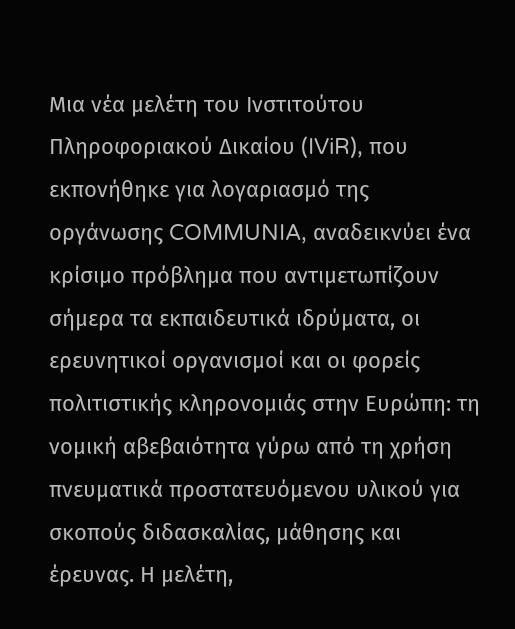Μια νέα μελέτη του Ινστιτούτου Πληροφοριακού Δικαίου (IViR), που εκπονήθηκε για λογαριασμό της οργάνωσης COMMUNIA, αναδεικνύει ένα κρίσιμο πρόβλημα που αντιμετωπίζουν σήμερα τα εκπαιδευτικά ιδρύματα, οι ερευνητικοί οργανισμοί και οι φορείς πολιτιστικής κληρονομιάς στην Ευρώπη: τη νομική αβεβαιότητα γύρω από τη χρήση πνευματικά προστατευόμενου υλικού για σκοπούς διδασκαλίας, μάθησης και έρευνας. Η μελέτη,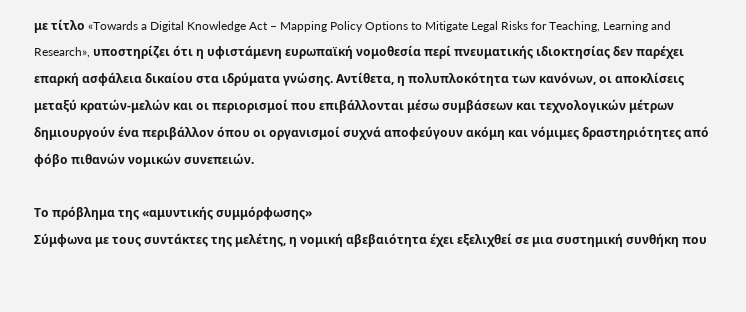με τίτλο «Towards a Digital Knowledge Act – Mapping Policy Options to Mitigate Legal Risks for Teaching, Learning and Research», υποστηρίζει ότι η υφιστάμενη ευρωπαϊκή νομοθεσία περί πνευματικής ιδιοκτησίας δεν παρέχει επαρκή ασφάλεια δικαίου στα ιδρύματα γνώσης. Αντίθετα, η πολυπλοκότητα των κανόνων, οι αποκλίσεις μεταξύ κρατών-μελών και οι περιορισμοί που επιβάλλονται μέσω συμβάσεων και τεχνολογικών μέτρων δημιουργούν ένα περιβάλλον όπου οι οργανισμοί συχνά αποφεύγουν ακόμη και νόμιμες δραστηριότητες από φόβο πιθανών νομικών συνεπειών.

Το πρόβλημα της «αμυντικής συμμόρφωσης»
Σύμφωνα με τους συντάκτες της μελέτης, η νομική αβεβαιότητα έχει εξελιχθεί σε μια συστημική συνθήκη που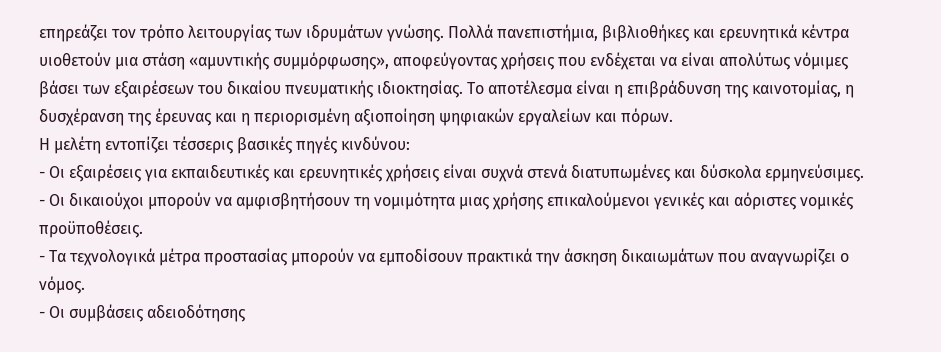επηρεάζει τον τρόπο λειτουργίας των ιδρυμάτων γνώσης. Πολλά πανεπιστήμια, βιβλιοθήκες και ερευνητικά κέντρα υιοθετούν μια στάση «αμυντικής συμμόρφωσης», αποφεύγοντας χρήσεις που ενδέχεται να είναι απολύτως νόμιμες βάσει των εξαιρέσεων του δικαίου πνευματικής ιδιοκτησίας. Το αποτέλεσμα είναι η επιβράδυνση της καινοτομίας, η δυσχέρανση της έρευνας και η περιορισμένη αξιοποίηση ψηφιακών εργαλείων και πόρων.
Η μελέτη εντοπίζει τέσσερις βασικές πηγές κινδύνου:
- Οι εξαιρέσεις για εκπαιδευτικές και ερευνητικές χρήσεις είναι συχνά στενά διατυπωμένες και δύσκολα ερμηνεύσιμες.
- Οι δικαιούχοι μπορούν να αμφισβητήσουν τη νομιμότητα μιας χρήσης επικαλούμενοι γενικές και αόριστες νομικές προϋποθέσεις.
- Τα τεχνολογικά μέτρα προστασίας μπορούν να εμποδίσουν πρακτικά την άσκηση δικαιωμάτων που αναγνωρίζει ο νόμος.
- Οι συμβάσεις αδειοδότησης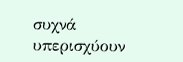συχνά υπερισχύουν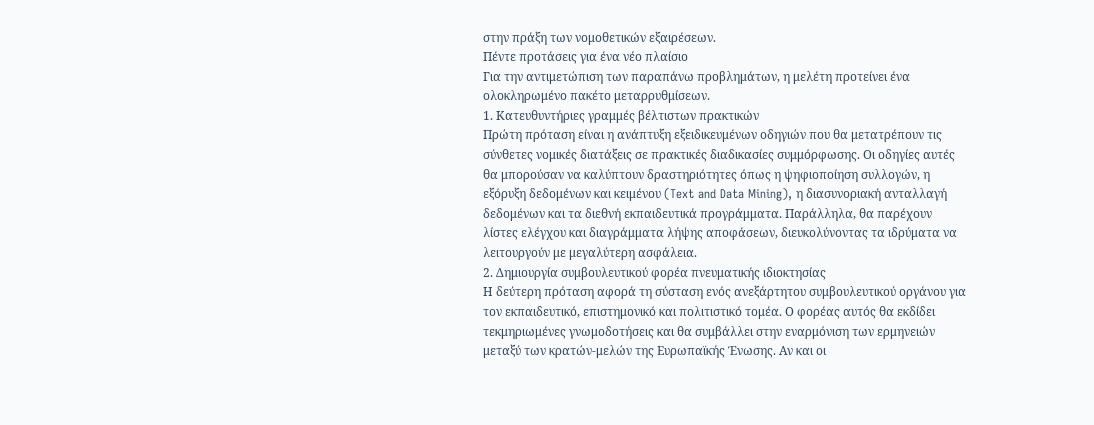στην πράξη των νομοθετικών εξαιρέσεων.
Πέντε προτάσεις για ένα νέο πλαίσιο
Για την αντιμετώπιση των παραπάνω προβλημάτων, η μελέτη προτείνει ένα ολοκληρωμένο πακέτο μεταρρυθμίσεων.
1. Κατευθυντήριες γραμμές βέλτιστων πρακτικών
Πρώτη πρόταση είναι η ανάπτυξη εξειδικευμένων οδηγιών που θα μετατρέπουν τις σύνθετες νομικές διατάξεις σε πρακτικές διαδικασίες συμμόρφωσης. Οι οδηγίες αυτές θα μπορούσαν να καλύπτουν δραστηριότητες όπως η ψηφιοποίηση συλλογών, η εξόρυξη δεδομένων και κειμένου (Text and Data Mining), η διασυνοριακή ανταλλαγή δεδομένων και τα διεθνή εκπαιδευτικά προγράμματα. Παράλληλα, θα παρέχουν λίστες ελέγχου και διαγράμματα λήψης αποφάσεων, διευκολύνοντας τα ιδρύματα να λειτουργούν με μεγαλύτερη ασφάλεια.
2. Δημιουργία συμβουλευτικού φορέα πνευματικής ιδιοκτησίας
Η δεύτερη πρόταση αφορά τη σύσταση ενός ανεξάρτητου συμβουλευτικού οργάνου για τον εκπαιδευτικό, επιστημονικό και πολιτιστικό τομέα. Ο φορέας αυτός θα εκδίδει τεκμηριωμένες γνωμοδοτήσεις και θα συμβάλλει στην εναρμόνιση των ερμηνειών μεταξύ των κρατών-μελών της Ευρωπαϊκής Ένωσης. Αν και οι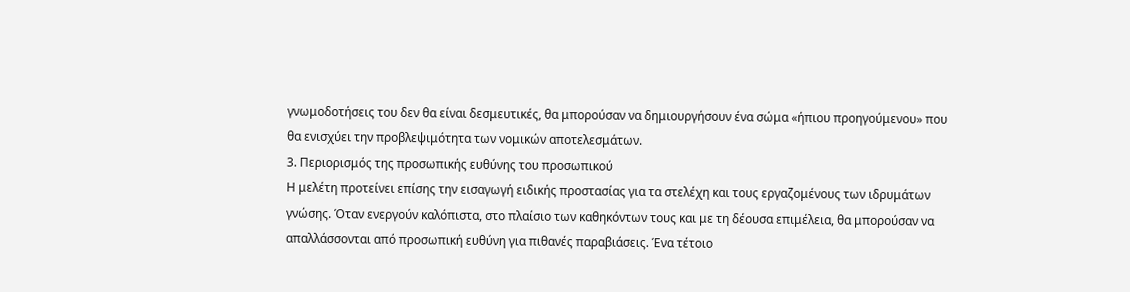γνωμοδοτήσεις του δεν θα είναι δεσμευτικές, θα μπορούσαν να δημιουργήσουν ένα σώμα «ήπιου προηγούμενου» που θα ενισχύει την προβλεψιμότητα των νομικών αποτελεσμάτων.
3. Περιορισμός της προσωπικής ευθύνης του προσωπικού
Η μελέτη προτείνει επίσης την εισαγωγή ειδικής προστασίας για τα στελέχη και τους εργαζομένους των ιδρυμάτων γνώσης. Όταν ενεργούν καλόπιστα, στο πλαίσιο των καθηκόντων τους και με τη δέουσα επιμέλεια, θα μπορούσαν να απαλλάσσονται από προσωπική ευθύνη για πιθανές παραβιάσεις. Ένα τέτοιο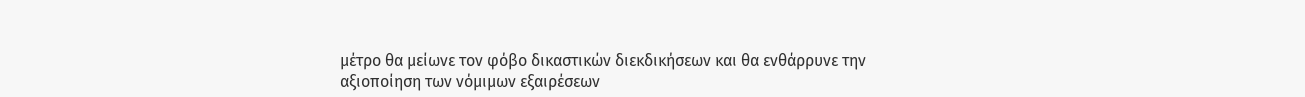μέτρο θα μείωνε τον φόβο δικαστικών διεκδικήσεων και θα ενθάρρυνε την αξιοποίηση των νόμιμων εξαιρέσεων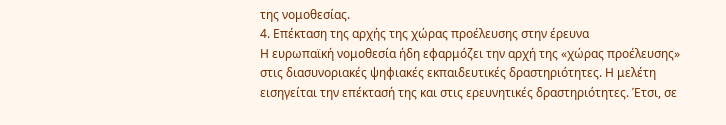της νομοθεσίας.
4. Επέκταση της αρχής της χώρας προέλευσης στην έρευνα
Η ευρωπαϊκή νομοθεσία ήδη εφαρμόζει την αρχή της «χώρας προέλευσης» στις διασυνοριακές ψηφιακές εκπαιδευτικές δραστηριότητες. Η μελέτη εισηγείται την επέκτασή της και στις ερευνητικές δραστηριότητες. Έτσι, σε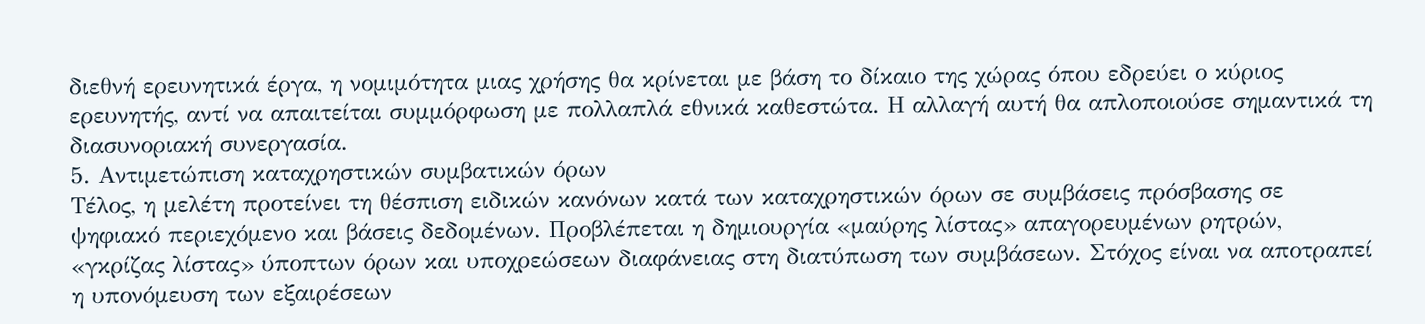διεθνή ερευνητικά έργα, η νομιμότητα μιας χρήσης θα κρίνεται με βάση το δίκαιο της χώρας όπου εδρεύει ο κύριος ερευνητής, αντί να απαιτείται συμμόρφωση με πολλαπλά εθνικά καθεστώτα. Η αλλαγή αυτή θα απλοποιούσε σημαντικά τη διασυνοριακή συνεργασία.
5. Αντιμετώπιση καταχρηστικών συμβατικών όρων
Τέλος, η μελέτη προτείνει τη θέσπιση ειδικών κανόνων κατά των καταχρηστικών όρων σε συμβάσεις πρόσβασης σε ψηφιακό περιεχόμενο και βάσεις δεδομένων. Προβλέπεται η δημιουργία «μαύρης λίστας» απαγορευμένων ρητρών, «γκρίζας λίστας» ύποπτων όρων και υποχρεώσεων διαφάνειας στη διατύπωση των συμβάσεων. Στόχος είναι να αποτραπεί η υπονόμευση των εξαιρέσεων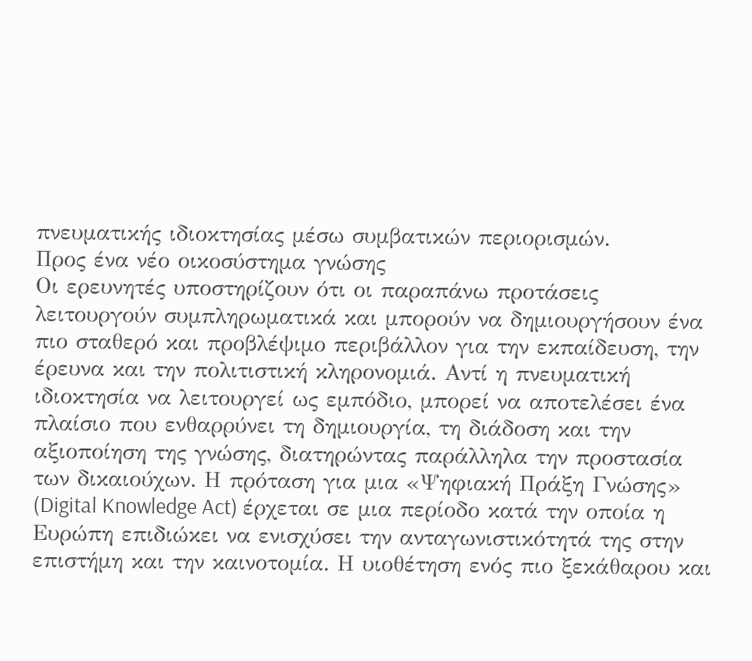πνευματικής ιδιοκτησίας μέσω συμβατικών περιορισμών.
Προς ένα νέο οικοσύστημα γνώσης
Οι ερευνητές υποστηρίζουν ότι οι παραπάνω προτάσεις λειτουργούν συμπληρωματικά και μπορούν να δημιουργήσουν ένα πιο σταθερό και προβλέψιμο περιβάλλον για την εκπαίδευση, την έρευνα και την πολιτιστική κληρονομιά. Αντί η πνευματική ιδιοκτησία να λειτουργεί ως εμπόδιο, μπορεί να αποτελέσει ένα πλαίσιο που ενθαρρύνει τη δημιουργία, τη διάδοση και την αξιοποίηση της γνώσης, διατηρώντας παράλληλα την προστασία των δικαιούχων. Η πρόταση για μια «Ψηφιακή Πράξη Γνώσης» (Digital Knowledge Act) έρχεται σε μια περίοδο κατά την οποία η Ευρώπη επιδιώκει να ενισχύσει την ανταγωνιστικότητά της στην επιστήμη και την καινοτομία. Η υιοθέτηση ενός πιο ξεκάθαρου και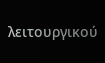λειτουργικού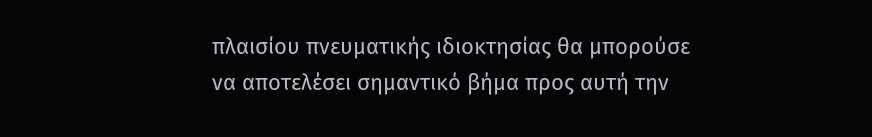πλαισίου πνευματικής ιδιοκτησίας θα μπορούσε να αποτελέσει σημαντικό βήμα προς αυτή την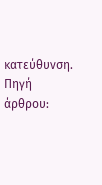κατεύθυνση.
Πηγή άρθρου: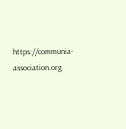https://communia-association.org